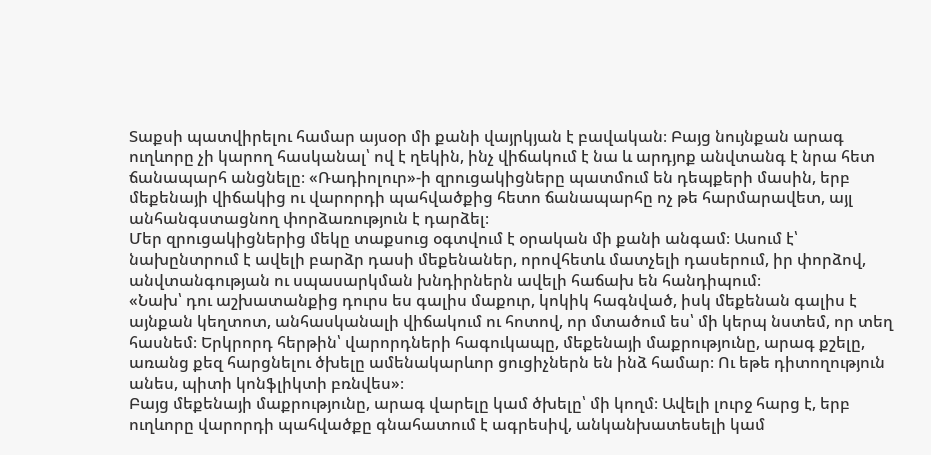Տաքսի պատվիրելու համար այսօր մի քանի վայրկյան է բավական։ Բայց նույնքան արագ ուղևորը չի կարող հասկանալ՝ ով է ղեկին, ինչ վիճակում է նա և արդյոք անվտանգ է նրա հետ ճանապարհ անցնելը։ «Ռադիոլուր»-ի զրուցակիցները պատմում են դեպքերի մասին, երբ մեքենայի վիճակից ու վարորդի պահվածքից հետո ճանապարհը ոչ թե հարմարավետ, այլ անհանգստացնող փորձառություն է դարձել։
Մեր զրուցակիցներից մեկը տաքսուց օգտվում է օրական մի քանի անգամ։ Ասում է՝ նախընտրում է ավելի բարձր դասի մեքենաներ, որովհետև մատչելի դասերում, իր փորձով, անվտանգության ու սպասարկման խնդիրներն ավելի հաճախ են հանդիպում։
«Նախ՝ դու աշխատանքից դուրս ես գալիս մաքուր, կոկիկ հագնված, իսկ մեքենան գալիս է այնքան կեղտոտ, անհասկանալի վիճակում ու հոտով, որ մտածում ես՝ մի կերպ նստեմ, որ տեղ հասնեմ։ Երկրորդ հերթին՝ վարորդների հագուկապը, մեքենայի մաքրությունը, արագ քշելը, առանց քեզ հարցնելու ծխելը ամենակարևոր ցուցիչներն են ինձ համար։ Ու եթե դիտողություն անես, պիտի կոնֆլիկտի բռնվես»։
Բայց մեքենայի մաքրությունը, արագ վարելը կամ ծխելը՝ մի կողմ։ Ավելի լուրջ հարց է, երբ ուղևորը վարորդի պահվածքը գնահատում է ագրեսիվ, անկանխատեսելի կամ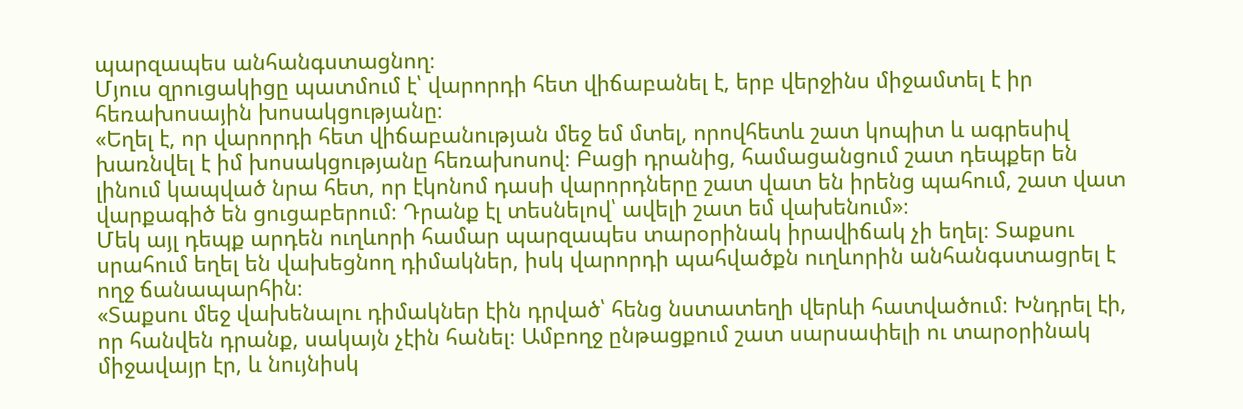պարզապես անհանգստացնող։
Մյուս զրուցակիցը պատմում է՝ վարորդի հետ վիճաբանել է, երբ վերջինս միջամտել է իր հեռախոսային խոսակցությանը։
«Եղել է, որ վարորդի հետ վիճաբանության մեջ եմ մտել, որովհետև շատ կոպիտ և ագրեսիվ խառնվել է իմ խոսակցությանը հեռախոսով։ Բացի դրանից, համացանցում շատ դեպքեր են լինում կապված նրա հետ, որ էկոնոմ դասի վարորդները շատ վատ են իրենց պահում, շատ վատ վարքագիծ են ցուցաբերում։ Դրանք էլ տեսնելով՝ ավելի շատ եմ վախենում»։
Մեկ այլ դեպք արդեն ուղևորի համար պարզապես տարօրինակ իրավիճակ չի եղել։ Տաքսու սրահում եղել են վախեցնող դիմակներ, իսկ վարորդի պահվածքն ուղևորին անհանգստացրել է ողջ ճանապարհին։
«Տաքսու մեջ վախենալու դիմակներ էին դրված՝ հենց նստատեղի վերևի հատվածում։ Խնդրել էի, որ հանվեն դրանք, սակայն չէին հանել։ Ամբողջ ընթացքում շատ սարսափելի ու տարօրինակ միջավայր էր, և նույնիսկ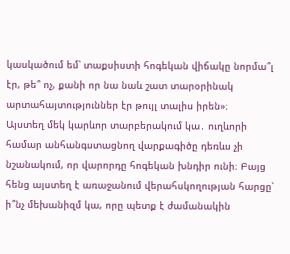կասկածում եմ՝ տաքսիստի հոգեկան վիճակը նորմա՞լ էր, թե՞ ոչ, քանի որ նա նաև շատ տարօրինակ արտահայտություններ էր թույլ տալիս իրեն»։
Այստեղ մեկ կարևոր տարբերակում կա․ ուղևորի համար անհանգստացնող վարքագիծը դեռևս չի նշանակում, որ վարորդը հոգեկան խնդիր ունի։ Բայց հենց այստեղ է առաջանում վերահսկողության հարցը՝ ի՞նչ մեխանիզմ կա, որը պետք է ժամանակին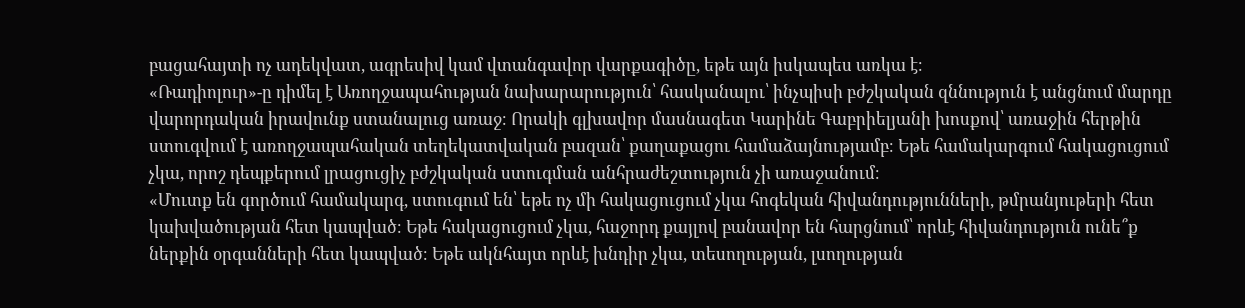բացահայտի ոչ ադեկվատ, ագրեսիվ կամ վտանգավոր վարքագիծը, եթե այն իսկապես առկա է։
«Ռադիոլուր»-ը դիմել է Առողջապահության նախարարություն՝ հասկանալու՝ ինչպիսի բժշկական զննություն է անցնում մարդը վարորդական իրավունք ստանալուց առաջ։ Որակի գլխավոր մասնագետ Կարինե Գաբրիելյանի խոսքով՝ առաջին հերթին ստուգվում է առողջապահական տեղեկատվական բազան՝ քաղաքացու համաձայնությամբ։ Եթե համակարգում հակացուցում չկա, որոշ դեպքերում լրացուցիչ բժշկական ստուգման անհրաժեշտություն չի առաջանում։
«Մուտք են գործում համակարգ, ստուգում են՝ եթե ոչ մի հակացուցում չկա հոգեկան հիվանդությունների, թմրանյութերի հետ կախվածության հետ կապված։ Եթե հակացուցում չկա, հաջորդ քայլով բանավոր են հարցնում՝ որևէ հիվանդություն ունե՞ք ներքին օրգանների հետ կապված։ Եթե ակնհայտ որևէ խնդիր չկա, տեսողության, լսողության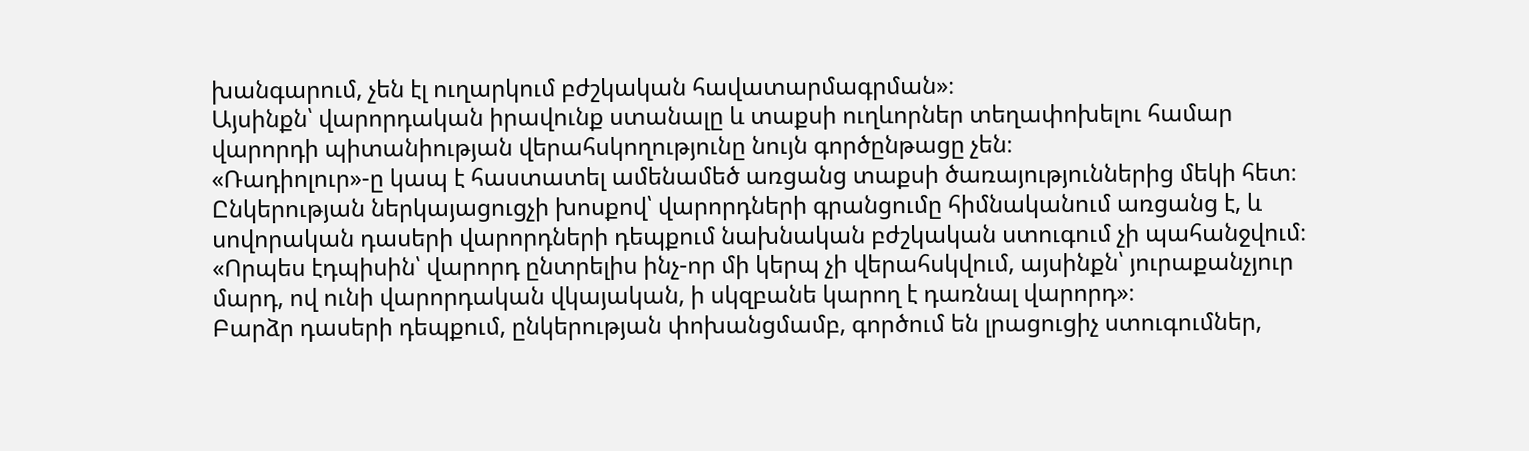խանգարում, չեն էլ ուղարկում բժշկական հավատարմագրման»։
Այսինքն՝ վարորդական իրավունք ստանալը և տաքսի ուղևորներ տեղափոխելու համար վարորդի պիտանիության վերահսկողությունը նույն գործընթացը չեն։
«Ռադիոլուր»-ը կապ է հաստատել ամենամեծ առցանց տաքսի ծառայություններից մեկի հետ։ Ընկերության ներկայացուցչի խոսքով՝ վարորդների գրանցումը հիմնականում առցանց է, և սովորական դասերի վարորդների դեպքում նախնական բժշկական ստուգում չի պահանջվում։
«Որպես էդպիսին՝ վարորդ ընտրելիս ինչ-որ մի կերպ չի վերահսկվում, այսինքն՝ յուրաքանչյուր մարդ, ով ունի վարորդական վկայական, ի սկզբանե կարող է դառնալ վարորդ»։
Բարձր դասերի դեպքում, ընկերության փոխանցմամբ, գործում են լրացուցիչ ստուգումներ,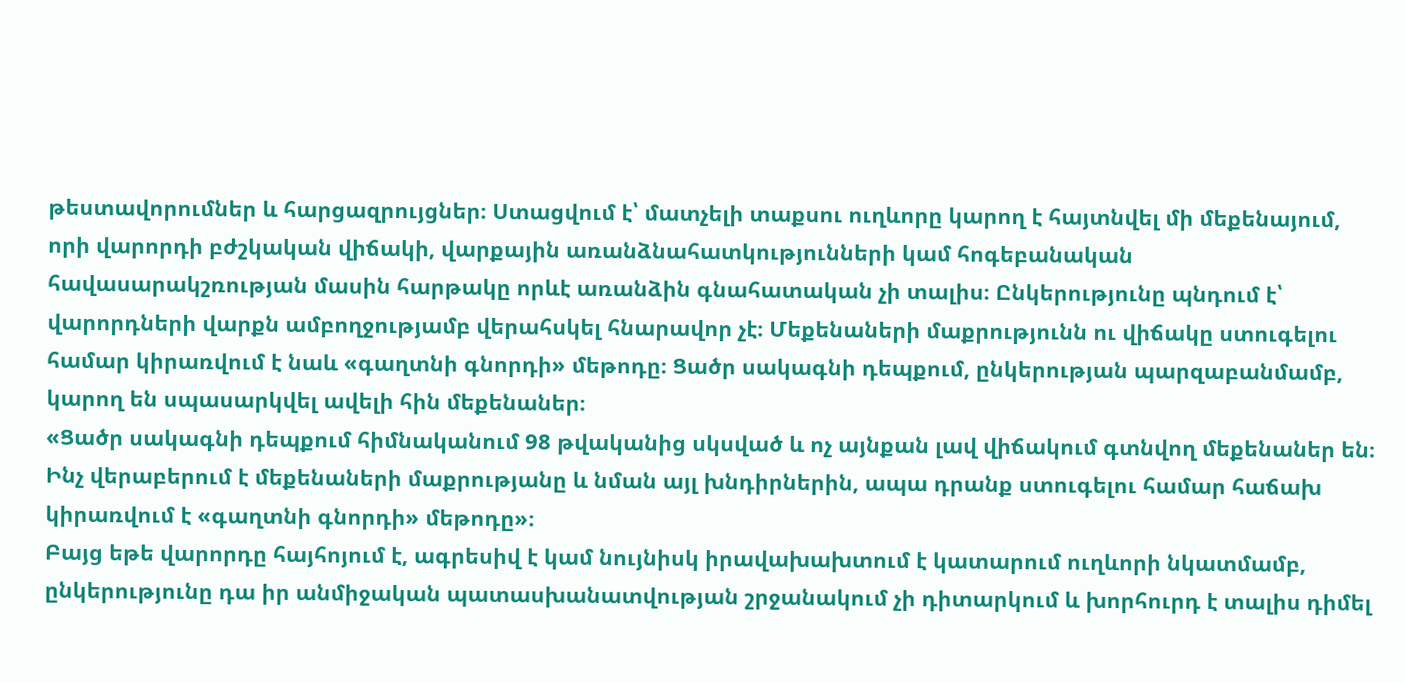թեստավորումներ և հարցազրույցներ։ Ստացվում է՝ մատչելի տաքսու ուղևորը կարող է հայտնվել մի մեքենայում, որի վարորդի բժշկական վիճակի, վարքային առանձնահատկությունների կամ հոգեբանական հավասարակշռության մասին հարթակը որևէ առանձին գնահատական չի տալիս։ Ընկերությունը պնդում է՝ վարորդների վարքն ամբողջությամբ վերահսկել հնարավոր չէ։ Մեքենաների մաքրությունն ու վիճակը ստուգելու համար կիրառվում է նաև «գաղտնի գնորդի» մեթոդը։ Ցածր սակագնի դեպքում, ընկերության պարզաբանմամբ, կարող են սպասարկվել ավելի հին մեքենաներ։
«Ցածր սակագնի դեպքում հիմնականում 98 թվականից սկսված և ոչ այնքան լավ վիճակում գտնվող մեքենաներ են։ Ինչ վերաբերում է մեքենաների մաքրությանը և նման այլ խնդիրներին, ապա դրանք ստուգելու համար հաճախ կիրառվում է «գաղտնի գնորդի» մեթոդը»։
Բայց եթե վարորդը հայհոյում է, ագրեսիվ է կամ նույնիսկ իրավախախտում է կատարում ուղևորի նկատմամբ, ընկերությունը դա իր անմիջական պատասխանատվության շրջանակում չի դիտարկում և խորհուրդ է տալիս դիմել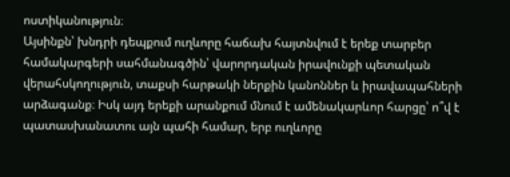ոստիկանություն։
Այսինքն՝ խնդրի դեպքում ուղևորը հաճախ հայտնվում է երեք տարբեր համակարգերի սահմանագծին՝ վարորդական իրավունքի պետական վերահսկողություն, տաքսի հարթակի ներքին կանոններ և իրավապահների արձագանք։ Իսկ այդ երեքի արանքում մնում է ամենակարևոր հարցը՝ ո՞վ է պատասխանատու այն պահի համար, երբ ուղևորը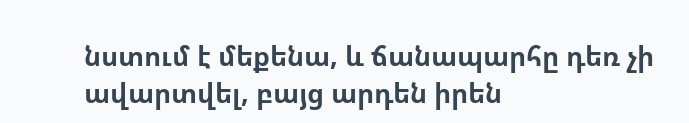նստում է մեքենա, և ճանապարհը դեռ չի ավարտվել, բայց արդեն իրեն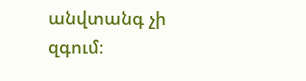անվտանգ չի զգում։